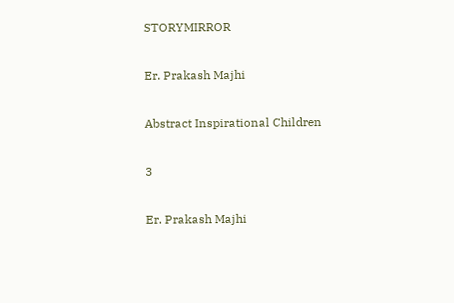STORYMIRROR

Er. Prakash Majhi

Abstract Inspirational Children

3

Er. Prakash Majhi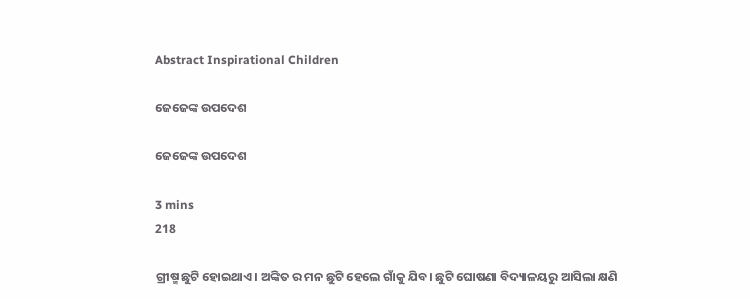Abstract Inspirational Children

ଜେଜେଙ୍କ ଉପଦେଶ

ଜେଜେଙ୍କ ଉପଦେଶ

3 mins
218

ଗ୍ରୀଷ୍ମ ଛୁଟି ହୋଇଥାଏ। ଅଙ୍କିତ ର ମନ ଛୁଟି ହେଲେ ଗାଁକୁ ଯିବ। ଛୁଟି ଘୋଷଣା ବିଦ୍ୟାଳୟରୁ ଆସିଲା କ୍ଷଣି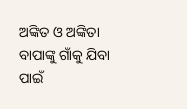ଅଙ୍କିତ ଓ ଅଙ୍କିତା ବାପାଙ୍କୁ ଗାଁକୁ ଯିବା ପାଇଁ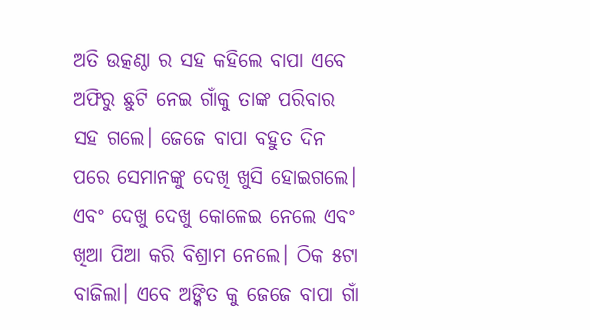ଅତି ଉତ୍କଣ୍ଠା ର ସହ କହିଲେ ବାପା ଏବେ ଅଫିରୁ ଛୁଟି ନେଇ ଗାଁକୁ ତାଙ୍କ ପରିବାର ସହ ଗଲେ। ଜେଜେ ବାପା ବହୁତ ଦିନ ପରେ ସେମାନଙ୍କୁ ଦେଖି ଖୁସି ହୋଇଗଲେ। ଏବଂ ଦେଖୁ ଦେଖୁ କୋଳେଇ ନେଲେ ଏବଂ ଖିଆ ପିଆ କରି ବିଶ୍ରାମ ନେଲେ। ଠିକ ୫ଟା ବାଜିଲା। ଏବେ ଅଙ୍କିତ କୁ ଜେଜେ ବାପା ଗାଁ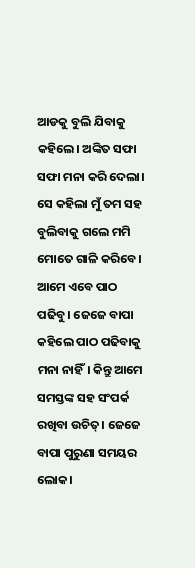ଆଡକୁ ବୁଲି ଯିବାକୁ କହିଲେ। ଅଙ୍କିତ ସଫା ସଫା ମନା କରି ଦେଲା। ସେ କହିଲା ମୁଁ ତମ ସହ ବୁଲିବାକୁ ଗଲେ ମମି ମୋତେ ଗାଳି କରିବେ। ଆମେ ଏବେ ପାଠ ପଢିବୁ। ଜେଜେ ବାପା କହିଲେ ପାଠ ପଢିବାକୁ ମନା ନାହିଁ। କିନ୍ତୁ ଆମେ ସମସ୍ତଙ୍କ ସହ ସଂପର୍କ ରଖିବା ଉଚିତ୍। ଜେଜେ ବାପା ପୁରୁଣା ସମୟର ଲୋକ।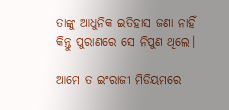ତାଙ୍କୁ ଆଧୁନିକ ଇତିହାସ ଜଣା ନାହିଁ କିନ୍ତୁ ପୁରାଣରେ ସେ ନିପୁଣ ଥିଲେ।

ଆମେ ତ ଇଂରାଜୀ ମିଡିୟମରେ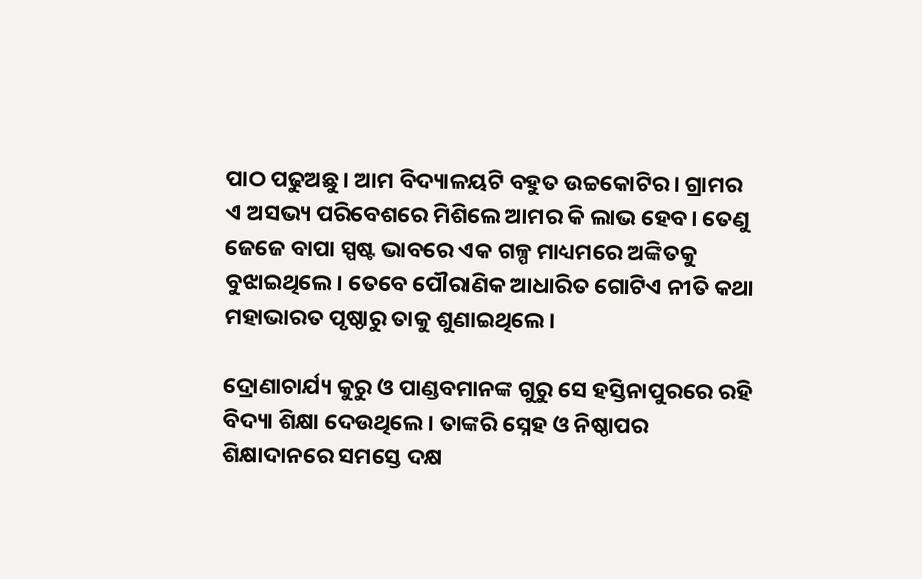ପାଠ ପଢୁଅଛୁ। ଆମ ବିଦ୍ୟାଳୟଟି ବହୁତ ଉଚ୍ଚକୋଟିର। ଗ୍ରାମର ଏ ଅସଭ୍ୟ ପରିବେଶରେ ମିଶିଲେ ଆମର କି ଲାଭ ହେବ। ତେଣୁ ଜେଜେ ବାପା ସ୍ପଷ୍ଟ ଭାବରେ ଏକ ଗଳ୍ପ ମାଧ୍ୟମରେ ଅଙ୍କିତକୁ ବୁଝାଇଥିଲେ। ତେବେ ପୌରାଣିକ ଆଧାରିତ ଗୋଟିଏ ନୀତି କଥା ମହାଭାରତ ପୃଷ୍ଠାରୁ ତାକୁ ଶୁଣାଇଥିଲେ।

ଦ୍ରୋଣାଚାର୍ଯ୍ୟ କୁରୁ ଓ ପାଣ୍ଡବମାନଙ୍କ ଗୁରୁ ସେ ହସ୍ତିନାପୁରରେ ରହି ବିଦ୍ୟା ଶିକ୍ଷା ଦେଉଥିଲେ। ତାଙ୍କରି ସ୍ନେହ ଓ ନିଷ୍ଠାପର ଶିକ୍ଷାଦାନରେ ସମସ୍ତେ ଦକ୍ଷ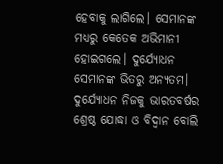ହେବାକୁ ଲାଗିଲେ। ସେମାନଙ୍କ ମଧ୍ୟରୁ କେତେକ ଅଭିମାନୀ ହୋଇଗଲେ। ଦୁର୍ଯ୍ୟୋଧନ ସେମାନଙ୍କ ଭିତରୁ ଅନ୍ୟତମ। ଦୁର୍ଯ୍ୟୋଧନ ନିଜକୁ ଭାରତବର୍ଷର ଶ୍ରେଷ୍ଠ ଯୋଦ୍ଧା ଓ ବିଦ୍ୱାନ ବୋଲି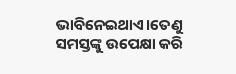ଭାବିନେଇଥାଏ।ତେଣୁ ସମସ୍ତଙ୍କୁ ଉପେକ୍ଷା କରି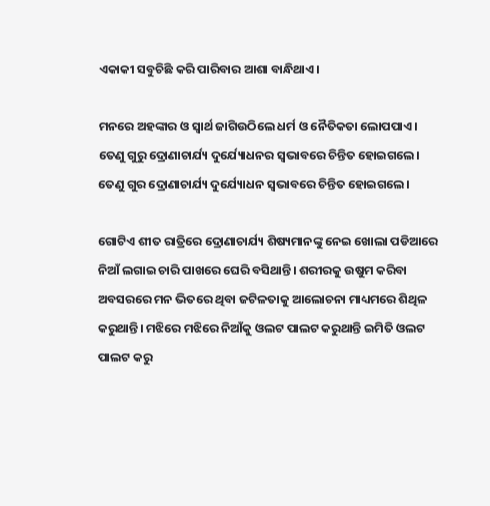ଏକାକୀ ସବୁଚିଛି କରି ପାରିବାର ଆଶା ବାନ୍ଧିଥାଏ।

ମନରେ ଅହଙ୍କାର ଓ ସ୍ୱାର୍ଥ ଜାଗିଉଠିଲେ ଧର୍ମ ଓ ନୈତିକତା ଲୋପପାଏ। ତେଣୁ ଗୁରୁ ଦ୍ରୋଣାଚାର୍ଯ୍ୟ ଦୁର୍ଯ୍ୟୋଧନର ସ୍ୱଭାବରେ ଚିନ୍ତିତ ହୋଇଗଲେ। ତେଣୁ ଗୁର ଦ୍ରୋଣାଚାର୍ଯ୍ୟ ଦୁର୍ଯ୍ୟୋଧନ ସ୍ୱଭାବରେ ଚିନ୍ତିତ ହୋଇଗଲେ।

ଗୋଟିଏ ଶୀତ ରାତ୍ରିରେ ଦ୍ରୋଣାଚାର୍ଯ୍ୟ ଶିଷ୍ୟମାନଙ୍କୁ ନେଇ ଖୋଲା ପଡିଆରେ ନିଆଁ ଲଗାଇ ଚାରି ପାଖରେ ଘେରି ବସିଥାନ୍ତି। ଶରୀରକୁ ଉଷୁମ କରିବା ଅବସରରେ ମନ ଭିତରେ ଥିବା ଜଟିଳତାକୁ ଆଲୋଚନା ମାଧ୍ୟମରେ ଶିଥିଳ କରୁଥାନ୍ତି। ମଝିରେ ମଝିରେ ନିଆଁକୁ ଓଲଟ ପାଲଟ କରୁଥାନ୍ତି ଇମିତି ଓଲଟ ପାଲଟ କରୁ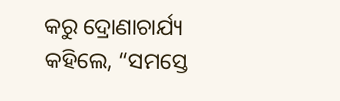କରୁ ଦ୍ରୋଣାଚାର୍ଯ୍ୟ କହିଲେ, “ସମସ୍ତେ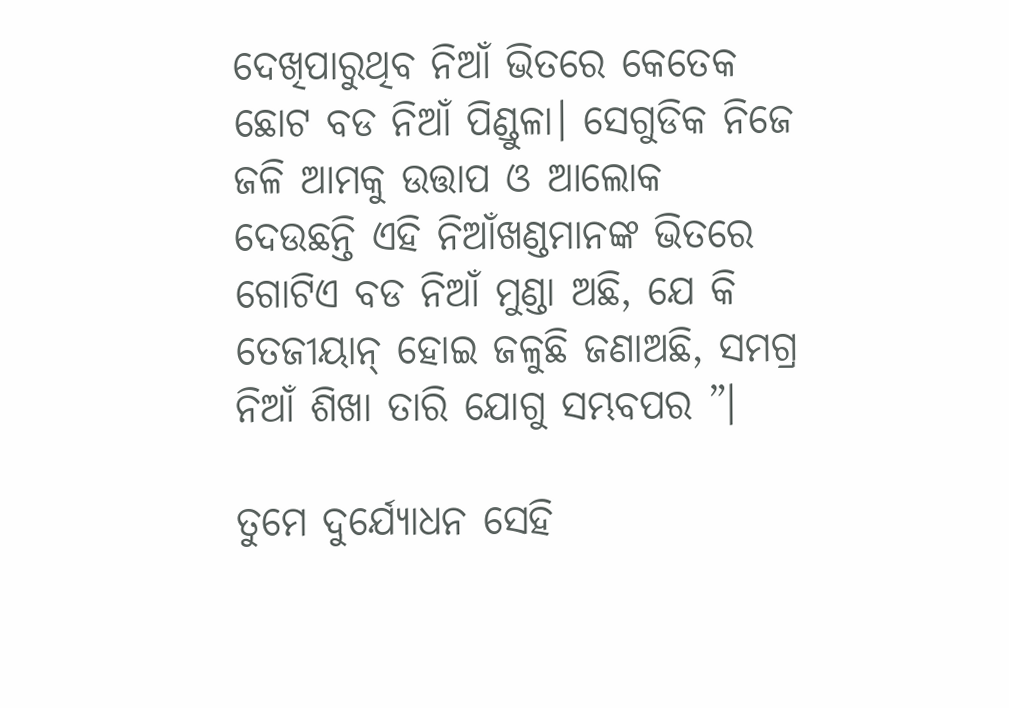ଦେଖିପାରୁଥିବ ନିଆଁ ଭିତରେ କେତେକ ଛୋଟ ବଡ ନିଆଁ ପିଣ୍ଡୁଳା। ସେଗୁଡିକ ନିଜେ ଜଳି ଆମକୁ ଉତ୍ତାପ ଓ ଆଲୋକ ଦେଉଛନ୍ତି ଏହି ନିଆଁଖଣ୍ଡମାନଙ୍କ ଭିତରେ ଗୋଟିଏ ବଡ ନିଆଁ ମୁଣ୍ଡା ଅଛି, ଯେ କି ତେଜୀୟାନ୍ ହୋଇ ଜଳୁଛି ଜଣାଅଛି, ସମଗ୍ର ନିଆଁ ଶିଖା ତାରି ଯୋଗୁ ସମ୍ଭବପର ”।

ତୁମେ ଦୁର୍ଯ୍ୟୋଧନ ସେହି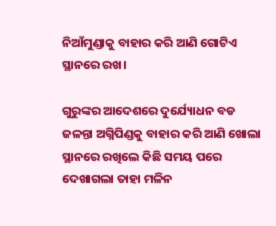ନିଆଁମୁଣ୍ଡାକୁ ବାହାର କରି ଆଣି ଗୋଟିଏ ସ୍ଥାନରେ ରଖ।

ଗୁରୁଙ୍କର ଆଦେଶରେ ଦୁର୍ଯ୍ୟୋଧନ ବଡ ଜଳନ୍ତା ଅଗ୍ନିପିଣ୍ଡକୁ ବାହାର କରି ଆଣି ଖୋଲା ସ୍ଥାନରେ ରଖିଲେ କିଛି ସମୟ ପରେ ଦେଖାଗଲା ତାହା ମଳିନ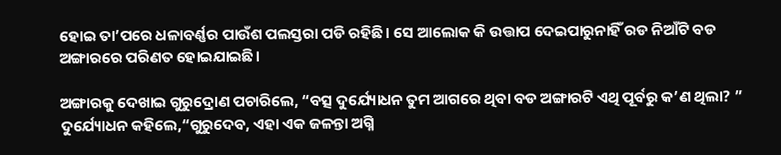ହୋଇ ତା’ପରେ ଧଳାବର୍ଣ୍ଣର ପାଉଁଶ ପଲସ୍ତରା ପଡି ରହିଛି। ସେ ଆଲୋକ କି ଉତ୍ତାପ ଦେଇପାରୁନାହିଁ ରଡ ନିଆଁଟି ବଡ ଅଙ୍ଗାରରେ ପରିଣତ ହୋଇଯାଇଛି।

ଅଙ୍ଗାରକୁ ଦେଖାଇ ଗୁରୁଦ୍ରୋଣ ପଚାରିଲେ, “ବତ୍ସ ଦୁର୍ଯ୍ୟୋଧନ ତୁମ ଆଗରେ ଥିବା ବଡ ଅଙ୍ଗାରଟି ଏଥି ପୂର୍ବରୁ କ’ଣ ଥିଲା? ” ଦୁର୍ଯ୍ୟୋଧନ କହିଲେ,“ଗୁରୁଦେବ, ଏହା ଏକ ଜଳନ୍ତା ଅଗ୍ନି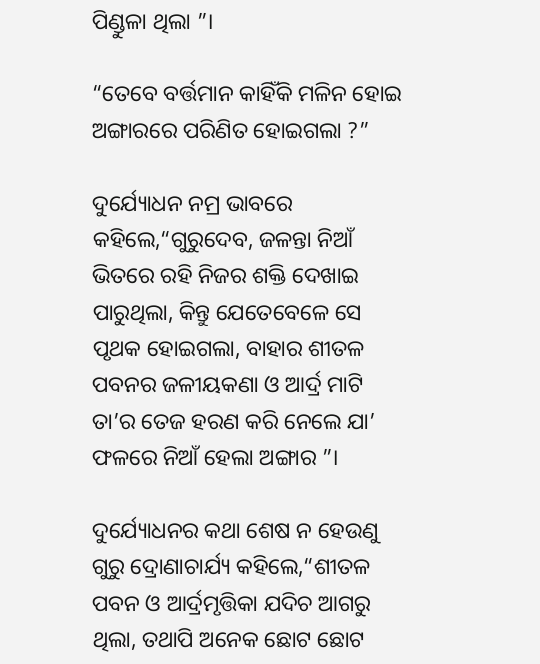ପିଣ୍ଡୁଳା ଥିଲା ”।

“ତେବେ ବର୍ତ୍ତମାନ କାହିଁକି ମଳିନ ହୋଇ ଅଙ୍ଗାରରେ ପରିଣିତ ହୋଇଗଲା ?”

ଦୁର୍ଯ୍ୟୋଧନ ନମ୍ର ଭାବରେ କହିଲେ,“ଗୁରୁଦେବ, ଜଳନ୍ତା ନିଆଁ ଭିତରେ ରହି ନିଜର ଶକ୍ତି ଦେଖାଇ ପାରୁଥିଲା, କିନ୍ତୁ ଯେତେବେଳେ ସେ ପୃଥକ ହୋଇଗଲା, ବାହାର ଶୀତଳ ପବନର ଜଳୀୟକଣା ଓ ଆର୍ଦ୍ର ମାଟି ତା’ର ତେଜ ହରଣ କରି ନେଲେ ଯା’ ଫଳରେ ନିଆଁ ହେଲା ଅଙ୍ଗାର ”।

ଦୁର୍ଯ୍ୟୋଧନର କଥା ଶେଷ ନ ହେଉଣୁ ଗୁରୁ ଦ୍ରୋଣାଚାର୍ଯ୍ୟ କହିଲେ,“ଶୀତଳ ପବନ ଓ ଆର୍ଦ୍ରମୃତ୍ତିକା ଯଦିଚ ଆଗରୁ ଥିଲା, ତଥାପି ଅନେକ ଛୋଟ ଛୋଟ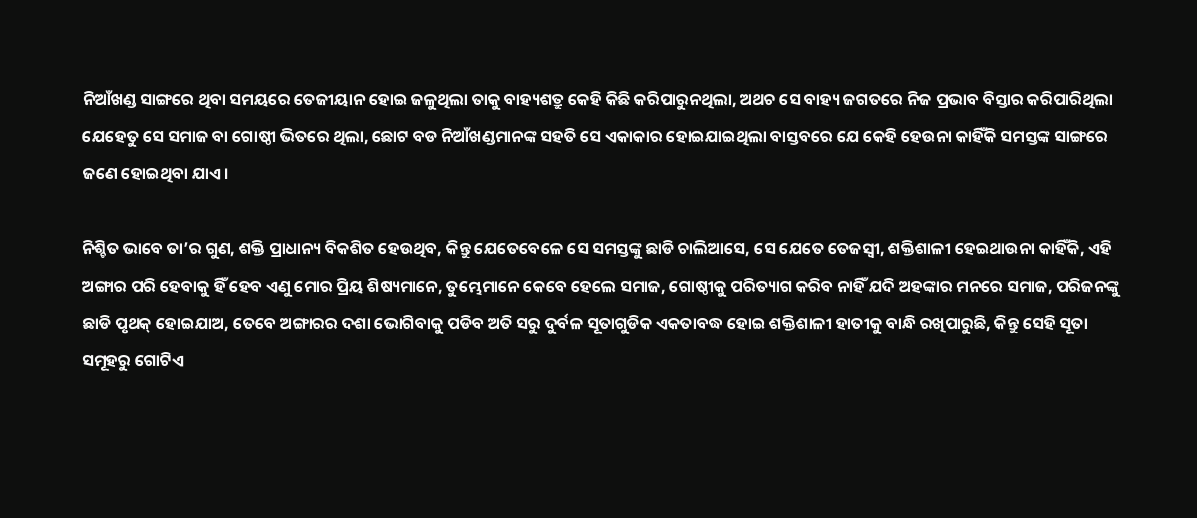ନିଆଁଖଣ୍ଡ ସାଙ୍ଗରେ ଥିବା ସମୟରେ ତେଜୀୟାନ ହୋଇ ଜଳୁଥିଲା ତାକୁ ବାହ୍ୟଶତ୍ରୁ କେହି କିଛି କରିପାରୁନଥିଲା, ଅଥଚ ସେ ବାହ୍ୟ ଜଗତରେ ନିଜ ପ୍ରଭାବ ବିସ୍ତାର କରିପାରିଥିଲା ଯେହେତୁ ସେ ସମାଜ ବା ଗୋଷ୍ଠୀ ଭିତରେ ଥିଲା, ଛୋଟ ବଡ ନିଆଁଖଣ୍ଡମାନଙ୍କ ସହତି ସେ ଏକାକାର ହୋଇଯାଇଥିଲା ବାସ୍ତବରେ ଯେ କେହି ହେଉନା କାହିଁକି ସମସ୍ତଙ୍କ ସାଙ୍ଗରେ ଜଣେ ହୋଇଥିବା ଯାଏ।

ନିଶ୍ଚିତ ଭାବେ ତା’ର ଗୁଣ, ଶକ୍ତି ପ୍ରାଧାନ୍ୟ ବିକଶିତ ହେଉଥିବ, କିନ୍ତୁ ଯେତେବେଳେ ସେ ସମସ୍ତଙ୍କୁ ଛାଡି ଚାଲିଆସେ, ସେ ଯେତେ ତେଜସ୍ୱୀ, ଶକ୍ତିଶାଳୀ ହେଇଥାଉନା କାହିଁକି, ଏହି ଅଙ୍ଗାର ପରି ହେବାକୁ ହିଁ ହେବ ଏଣୁ ମୋର ପ୍ରିୟ ଶିଷ୍ୟମାନେ, ତୁମ୍ଭେମାନେ କେବେ ହେଲେ ସମାଜ, ଗୋଷ୍ଠୀକୁ ପରିତ୍ୟାଗ କରିବ ନାହିଁ ଯଦି ଅହଙ୍କାର ମନରେ ସମାଜ, ପରିଜନଙ୍କୁ ଛାଡି ପୃଥକ୍ ହୋଇଯାଅ, ତେବେ ଅଙ୍ଗାରର ଦଶା ଭୋଗିବାକୁ ପଡିବ ଅତି ସରୁ ଦୁର୍ବଳ ସୂତାଗୁଡିକ ଏକତାବଦ୍ଧ ହୋଇ ଶକ୍ତିଶାଳୀ ହାତୀକୁ ବାନ୍ଧି ରଖିପାରୁଛି, କିନ୍ତୁ ସେହି ସୂତା ସମୂହରୁ ଗୋଟିଏ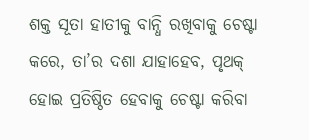ଶକ୍ତ ସୂତା ହାତୀକୁ ବାନ୍ଧି ରଖିବାକୁ ଚେଷ୍ଟା କରେ, ତା’ର ଦଶା ଯାହାହେବ, ପୃଥକ୍ ହୋଇ ପ୍ରତିଷ୍ଠିତ ହେବାକୁ ଚେଷ୍ଟା କରିବା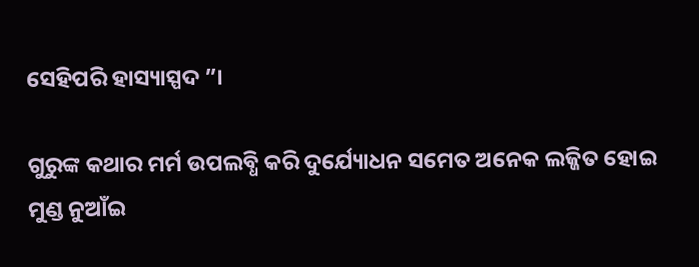ସେହିପରି ହାସ୍ୟାସ୍ପଦ ”।

ଗୁରୁଙ୍କ କଥାର ମର୍ମ ଉପଲବ୍ଧି କରି ଦୁର୍ଯ୍ୟୋଧନ ସମେତ ଅନେକ ଲଜ୍ଜିତ ହୋଇ ମୁଣ୍ଡ ନୁଆଁଇ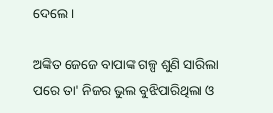ଦେଲେ।

ଅଙ୍କିତ ଜେଜେ ବାପାଙ୍କ ଗଳ୍ପ ଶୁଣି ସାରିଲା ପରେ ତା' ନିଜର ଭୁଲ ବୁଝିପାରିଥିଲା ଓ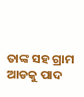ତାଙ୍କ ସହ ଗ୍ରାମ ଆଡକୁ ପାଦ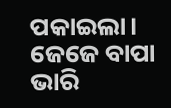ପକାଇଲା। ଜେଜେ ବାପା ଭାରି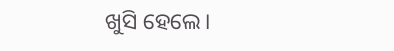ଖୁସି ହେଲେ।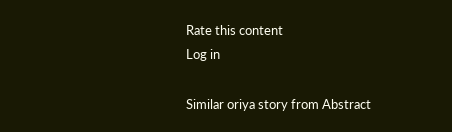Rate this content
Log in

Similar oriya story from Abstract